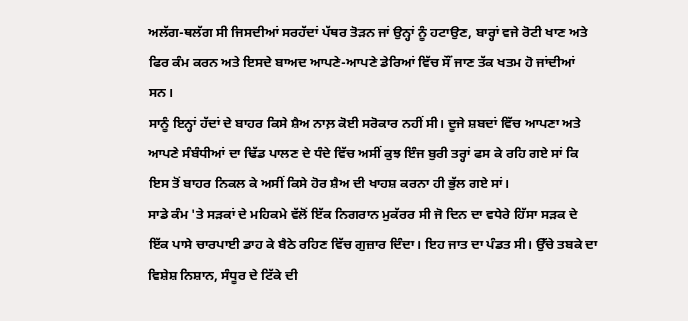ਅਲੱਗ-ਥਲੱਗ ਸੀ ਜਿਸਦੀਆਂ ਸਰਹੱਦਾਂ ਪੱਥਰ ਤੋੜਨ ਜਾਂ ਉਨ੍ਹਾਂ ਨੂੰ ਹਟਾਉਣ, ਬਾਰ੍ਹਾਂ ਵਜੇ ਰੋਟੀ ਖਾਣ ਅਤੇ ਫਿਰ ਕੰਮ ਕਰਨ ਅਤੇ ਇਸਦੇ ਬਾਅਦ ਆਪਣੇ-ਆਪਣੇ ਡੇਰਿਆਂ ਵਿੱਚ ਸੌਂ ਜਾਣ ਤੱਕ ਖਤਮ ਹੋ ਜਾਂਦੀਆਂ ਸਨ।
ਸਾਨੂੰ ਇਨ੍ਹਾਂ ਹੱਦਾਂ ਦੇ ਬਾਹਰ ਕਿਸੇ ਸ਼ੈਅ ਨਾਲ਼ ਕੋਈ ਸਰੋਕਾਰ ਨਹੀਂ ਸੀ। ਦੂਜੇ ਸ਼ਬਦਾਂ ਵਿੱਚ ਆਪਣਾ ਅਤੇ ਆਪਣੇ ਸੰਬੰਧੀਆਂ ਦਾ ਢਿੱਡ ਪਾਲਣ ਦੇ ਧੰਦੇ ਵਿੱਚ ਅਸੀਂ ਕੁਝ ਇੰਜ ਬੁਰੀ ਤਰ੍ਹਾਂ ਫਸ ਕੇ ਰਹਿ ਗਏ ਸਾਂ ਕਿ ਇਸ ਤੋਂ ਬਾਹਰ ਨਿਕਲ ਕੇ ਅਸੀਂ ਕਿਸੇ ਹੋਰ ਸ਼ੈਅ ਦੀ ਖਾਹਸ਼ ਕਰਨਾ ਹੀ ਭੁੱਲ ਗਏ ਸਾਂ।
ਸਾਡੇ ਕੰਮ 'ਤੇ ਸੜਕਾਂ ਦੇ ਮਹਿਕਮੇ ਵੱਲੋਂ ਇੱਕ ਨਿਗਰਾਨ ਮੁਕੱਰਰ ਸੀ ਜੋ ਦਿਨ ਦਾ ਵਧੇਰੇ ਹਿੱਸਾ ਸੜਕ ਦੇ ਇੱਕ ਪਾਸੇ ਚਾਰਪਾਈ ਡਾਹ ਕੇ ਬੈਠੇ ਰਹਿਣ ਵਿੱਚ ਗੁਜ਼ਾਰ ਦਿੰਦਾ। ਇਹ ਜਾਤ ਦਾ ਪੰਡਤ ਸੀ। ਉੱਚੇ ਤਬਕੇ ਦਾ ਵਿਸ਼ੇਸ਼ ਨਿਸ਼ਾਨ, ਸੰਧੂਰ ਦੇ ਟਿੱਕੇ ਦੀ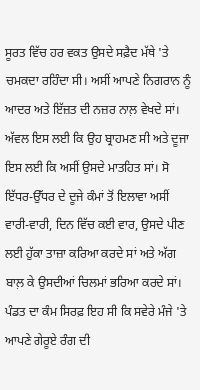ਸੂਰਤ ਵਿੱਚ ਹਰ ਵਕਤ ਉਸਦੇ ਸਫ਼ੈਦ ਮੱਥੇ 'ਤੇ ਚਮਕਦਾ ਰਹਿੰਦਾ ਸੀ। ਅਸੀਂ ਆਪਣੇ ਨਿਗਰਾਨ ਨੂੰ ਆਦਰ ਅਤੇ ਇੱਜ਼ਤ ਦੀ ਨਜ਼ਰ ਨਾਲ਼ ਵੇਖਦੇ ਸਾਂ। ਅੱਵਲ ਇਸ ਲਈ ਕਿ ਉਹ ਬ੍ਰਾਹਮਣ ਸੀ ਅਤੇ ਦੂਜਾ ਇਸ ਲਈ ਕਿ ਅਸੀਂ ਉਸਦੇ ਮਾਤਹਿਤ ਸਾਂ। ਸੋ ਇੱਧਰ-ਉੱਧਰ ਦੇ ਦੂਜੇ ਕੰਮਾਂ ਤੋਂ ਇਲਾਵਾ ਅਸੀਂ ਵਾਰੀ-ਵਾਰੀ, ਦਿਨ ਵਿੱਚ ਕਈ ਵਾਰ, ਉਸਦੇ ਪੀਣ ਲਈ ਹੁੱਕਾ ਤਾਜ਼ਾ ਕਰਿਆ ਕਰਦੇ ਸਾਂ ਅਤੇ ਅੱਗ ਬਾਲ਼ ਕੇ ਉਸਦੀਆਂ ਚਿਲਮਾਂ ਭਰਿਆ ਕਰਦੇ ਸਾਂ।
ਪੰਡਤ ਦਾ ਕੰਮ ਸਿਰਫ਼ ਇਹ ਸੀ ਕਿ ਸਵੇਰੇ ਮੰਜੇ 'ਤੇ ਆਪਣੇ ਗੇਰੂਏ ਰੰਗ ਦੀ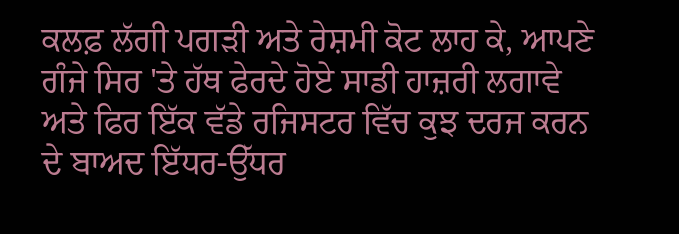ਕਲਫ਼ ਲੱਗੀ ਪਗੜੀ ਅਤੇ ਰੇਸ਼ਮੀ ਕੋਟ ਲਾਹ ਕੇ, ਆਪਣੇ ਗੰਜੇ ਸਿਰ 'ਤੇ ਹੱਥ ਫੇਰਦੇ ਹੋਏ ਸਾਡੀ ਹਾਜ਼ਰੀ ਲਗਾਵੇ ਅਤੇ ਫਿਰ ਇੱਕ ਵੱਡੇ ਰਜਿਸਟਰ ਵਿੱਚ ਕੁਝ ਦਰਜ ਕਰਨ ਦੇ ਬਾਅਦ ਇੱਧਰ-ਉੱਧਰ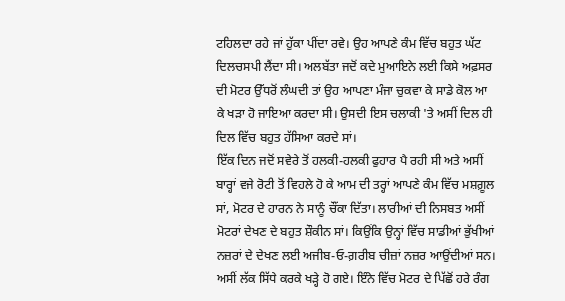ਟਹਿਲਦਾ ਰਹੇ ਜਾਂ ਹੁੱਕਾ ਪੀਂਦਾ ਰਵੇ। ਉਹ ਆਪਣੇ ਕੰਮ ਵਿੱਚ ਬਹੁਤ ਘੱਟ ਦਿਲਚਸਪੀ ਲੈਂਦਾ ਸੀ। ਅਲਬੱਤਾ ਜਦੋਂ ਕਦੇ ਮੁਆਇਨੇ ਲਈ ਕਿਸੇ ਅਫ਼ਸਰ ਦੀ ਮੋਟਰ ਉੱਧਰੋਂ ਲੰਘਦੀ ਤਾਂ ਉਹ ਆਪਣਾ ਮੰਜਾ ਚੁਕਵਾ ਕੇ ਸਾਡੇ ਕੋਲ ਆ ਕੇ ਖੜਾ ਹੋ ਜਾਇਆ ਕਰਦਾ ਸੀ। ਉਸਦੀ ਇਸ ਚਲਾਕੀ 'ਤੇ ਅਸੀਂ ਦਿਲ ਹੀ ਦਿਲ ਵਿੱਚ ਬਹੁਤ ਹੱਸਿਆ ਕਰਦੇ ਸਾਂ।
ਇੱਕ ਦਿਨ ਜਦੋਂ ਸਵੇਰੇ ਤੋਂ ਹਲਕੀ-ਹਲਕੀ ਫੁਹਾਰ ਪੈ ਰਹੀ ਸੀ ਅਤੇ ਅਸੀਂ ਬਾਰ੍ਹਾਂ ਵਜੇ ਰੋਟੀ ਤੋਂ ਵਿਹਲੇ ਹੋ ਕੇ ਆਮ ਦੀ ਤਰ੍ਹਾਂ ਆਪਣੇ ਕੰਮ ਵਿੱਚ ਮਸ਼ਗ਼ੂਲ ਸਾਂ, ਮੋਟਰ ਦੇ ਹਾਰਨ ਨੇ ਸਾਨੂੰ ਚੌਂਕਾ ਦਿੱਤਾ। ਲਾਰੀਆਂ ਦੀ ਨਿਸਬਤ ਅਸੀਂ ਮੋਟਰਾਂ ਦੇਖਣ ਦੇ ਬਹੁਤ ਸ਼ੌਕੀਨ ਸਾਂ। ਕਿਉਂਕਿ ਉਨ੍ਹਾਂ ਵਿੱਚ ਸਾਡੀਆਂ ਭੁੱਖੀਆਂ ਨਜ਼ਰਾਂ ਦੇ ਦੇਖਣ ਲਈ ਅਜੀਬ-ਓ-ਗ਼ਰੀਬ ਚੀਜ਼ਾਂ ਨਜ਼ਰ ਆਉਂਦੀਆਂ ਸਨ। ਅਸੀਂ ਲੱਕ ਸਿੱਧੇ ਕਰਕੇ ਖੜ੍ਹੇ ਹੋ ਗਏ। ਇੰਨੇ ਵਿੱਚ ਮੋਟਰ ਦੇ ਪਿੱਛੋਂ ਹਰੇ ਰੰਗ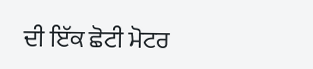ਦੀ ਇੱਕ ਛੋਟੀ ਮੋਟਰ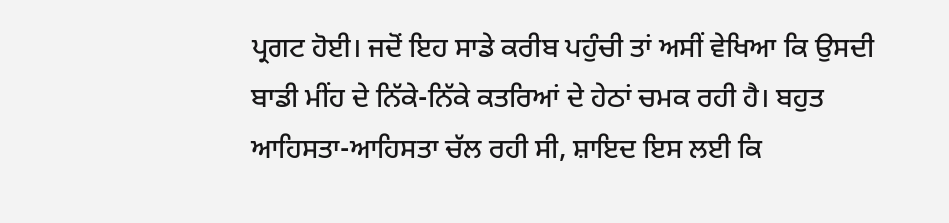ਪ੍ਰਗਟ ਹੋਈ। ਜਦੋਂ ਇਹ ਸਾਡੇ ਕਰੀਬ ਪਹੁੰਚੀ ਤਾਂ ਅਸੀਂ ਵੇਖਿਆ ਕਿ ਉਸਦੀ ਬਾਡੀ ਮੀਂਹ ਦੇ ਨਿੱਕੇ-ਨਿੱਕੇ ਕਤਰਿਆਂ ਦੇ ਹੇਠਾਂ ਚਮਕ ਰਹੀ ਹੈ। ਬਹੁਤ ਆਹਿਸਤਾ-ਆਹਿਸਤਾ ਚੱਲ ਰਹੀ ਸੀ, ਸ਼ਾਇਦ ਇਸ ਲਈ ਕਿ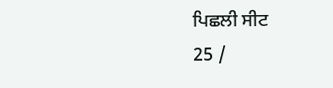ਪਿਛਲੀ ਸੀਟ
25 /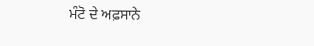ਮੰਟੋ ਦੇ ਅਫ਼ਸਾਨੇ